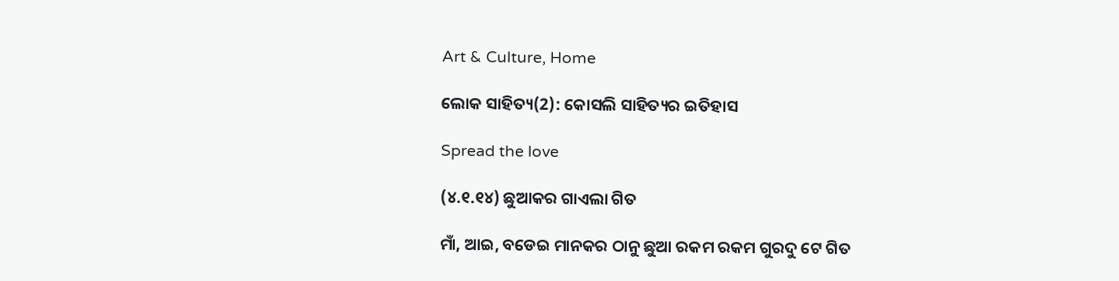Art & Culture, Home

ଲୋକ ସାହିତ୍ୟ(2): କୋସଲି ସାହିତ୍ୟର ଇତିହାସ

Spread the love

(୪.୧.୧୪) ଛୁଆକର ଗାଏଲା ଗିତ

ମାଁ, ଆଇ, ବଡେଇ ମାନକର ଠାନୁ ଛୁଆ ରକମ ରକମ ଗୁରଦୁ ଟେ ଗିତ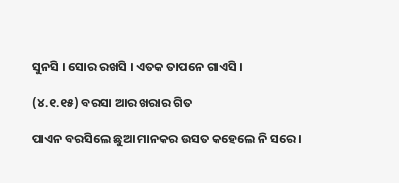ସୁନସି । ସୋର ରଖସି । ଏତକ ତାପନେ ଗାଏସି ।

(୪.୧.୧୫) ବରସା ଆର ଖରାର ଗିତ

ପାଏନ ବରସିଲେ ଛୁଆ ମାନକର ଉସତ କହେଲେ ନି ସରେ ।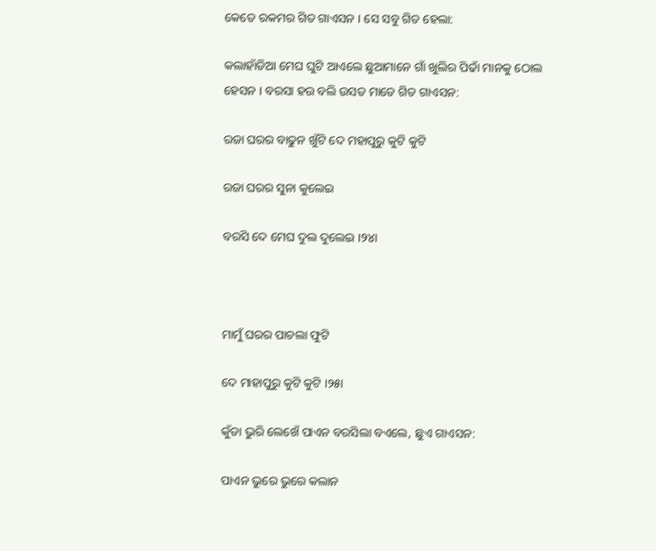କେତେ ରକମର ଗିତ ଗାଏସନ । ସେ ସବୁ ଗିତ ହେଲା:

କଲାହାଁଡିଆ ମେଘ ଘୁଟି ଆଏଲେ ଛୁଆମାନେ ଗାଁ ଖୁଲିର ପିଢାଁ ମାନକୁ ଠୋଲ ହେସନ । ବରସା ହଉ ବଲି ଉସତ ମାଡେ ଗିତ ଗାଏସନ:

ରଜା ଘରର ବାଢୁନ ଖୁଁଟି ଦେ ମହାପୁରୁ କୁଟି କୁଟି

ରଜା ଘରର ସୁନା କୁଲେଇ

ବରସି ଦେ ମେଘ ଦୁଲ ଦୁଲେଇ ।୨୪ା



ମାମୁଁ ଘରର ପାଚଲା ଫୁଟି

ଦେ ମାହାପୁରୁ କୁଟି କୁଟି ।୨୫ା

କୁଁଡା ଭୁରି ଲେଖେଁ ପାଏନ ବରସିଲା ବଏଲେ, ଛୁଏ ଗାଏସନ:

ପାଏନ ଭୁରେ ଭୁରେ କଲାନ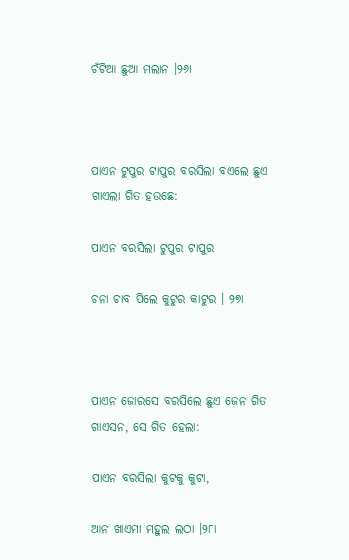ଚଁଟିଆ ଛୁଆ ମଲାନ ।୨୬ା



ପାଏନ ଟୁପୁର ଟାପୁର ବରସିଲା ବଏଲେ ଛୁଏ ଗାଏଲା ଗିତ ହଉଛେ:

ପାଏନ ବରସିଲା ଟୁପୁର ଟାପୁର

ଚନା ଚାବ ପିଲେ କୁଟୁର କାଟୁର । ୨୭ା



ପାଏନ ଜୋରସେ ବରସିଲେ ଛୁଏ ଜେନ ଗିତ ଗାଏସନ, ସେ ଗିତ ହେଲା:

ପାଏନ ବରସିଲା କୁଟକୁ କୁଟା,

ଆନ ଖାଏମା ମହୁଲ ଲଠା ।୨୮ା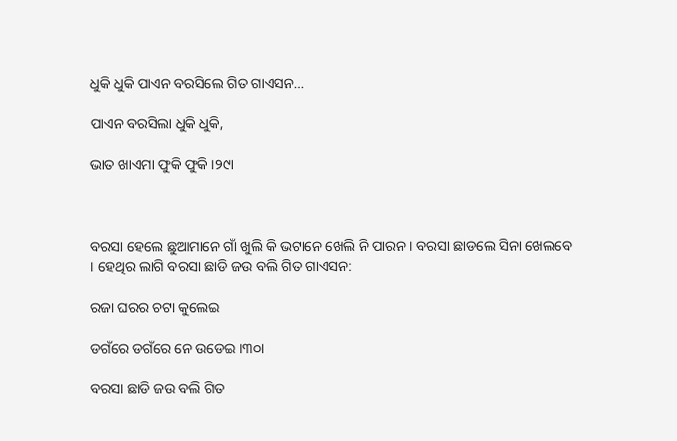ଧୁକି ଧୁକି ପାଏନ ବରସିଲେ ଗିତ ଗାଏସନ…

ପାଏନ ବରସିଲା ଧୁକି ଧୁକି,

ଭାତ ଖାଏମା ଫୁକି ଫୁକି ।୨୯ା



ବରସା ହେଲେ ଛୁଆମାନେ ଗାଁ ଖୁଲି କି ଭଟାନେ ଖେଲି ନି ପାରନ । ବରସା ଛାଡଲେ ସିନା ଖେଲବେ । ହେଥିର ଲାଗି ବରସା ଛାଡି ଜଉ ବଲି ଗିତ ଗାଏସନ:

ରଜା ଘରର ଚଟା କୁଲେଇ

ଡଗଁରେ ଡଗଁରେ ନେ ଉଡେଇ ।୩୦ା

ବରସା ଛାଡି ଜଉ ବଲି ଗିତ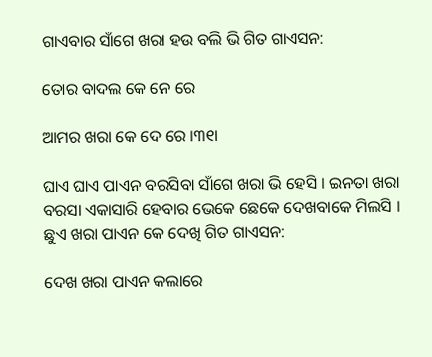ଗାଏବାର ସାଁଗେ ଖରା ହଉ ବଲି ଭି ଗିତ ଗାଏସନ:

ତୋର ବାଦଲ କେ ନେ ରେ

ଆମର ଖରା କେ ଦେ ରେ ।୩୧ା

ଘାଏ ଘାଏ ପାଏନ ବରସିବା ସାଁଗେ ଖରା ଭି ହେସି । ଇନତା ଖରା ବରସା ଏକାସାରି ହେବାର ଭେକେ ଛେକେ ଦେଖବାକେ ମିଲସି । ଛୁଏ ଖରା ପାଏନ କେ ଦେଖି ଗିତ ଗାଏସନ:

ଦେଖ ଖରା ପାଏନ କଲାରେ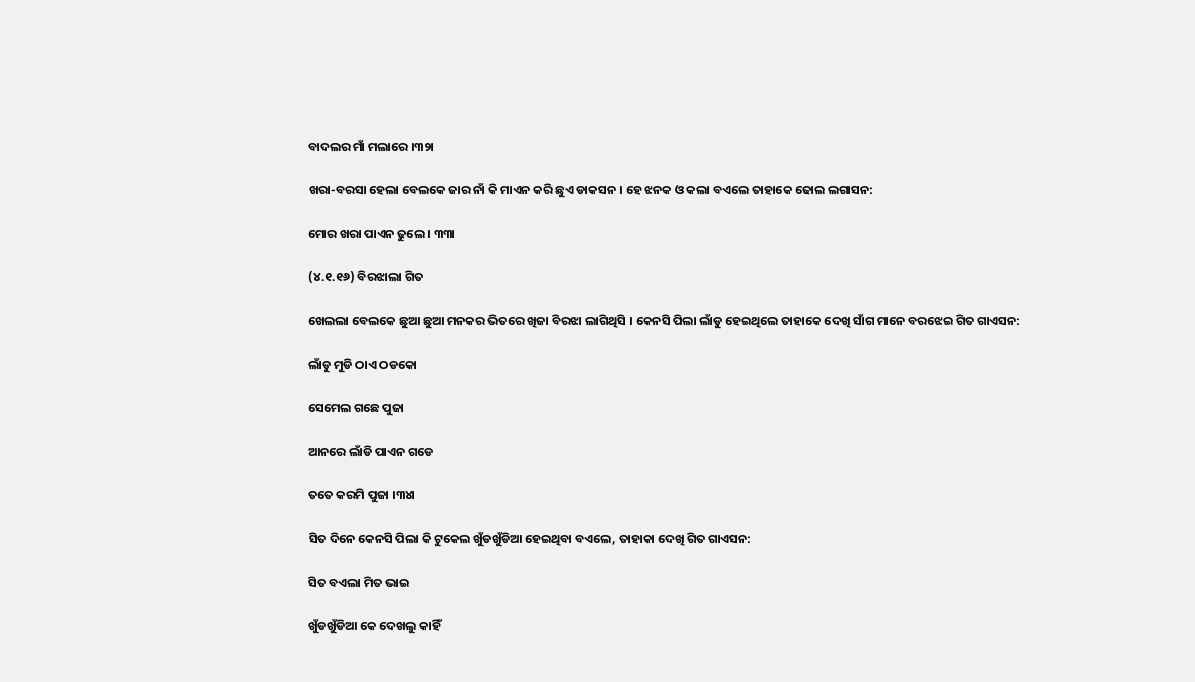ବାଦଲର ମାଁ ମଲାରେ ।୩୨ା

ଖରା-ବରସା ହେଲା ବେଲକେ ଜାର ନାଁ କି ମାଏନ କରି ଛୁଏ ଡାକସନ । ହେ ଝନକ ଓ କଲା ବଏଲେ ତାହାକେ ଢୋଲ ଲଗାସନ:

ମୋର ଖରା ପାଏନ ଢୁଲେ । ୩୩ା

(୪.୧.୧୬) ବିରଝାଲା ଗିତ

ଖେଲଲା ବେଲକେ ଛୁଆ ଛୁଆ ମନକର ଭିତରେ ଖିଜା ବିରଝା ଲାଗିଥିସି । କେନସି ପିଲା ଲାଁଡୁ ହେଇଥିଲେ ତାହାକେ ଦେଖି ସାଁଗ ମାନେ ବରଝେଇ ଗିତ ଗାଏସନ:

ଲାଁଡୁ ମୁଡି ଠାଏ ଠଡକୋ

ସେମେଲ ଗଛେ ପୁଜା

ଆନରେ ଲାଁଡି ପାଏନ ଗଡେ

ତତେ କରମି ପୁଜା ।୩୪ା

ସିତ ଦିନେ କେନସି ପିଲା କି ଟୁକେଲ ଖୁଁଡଖୁଁଡିଆ ହେଇଥିବା ବଏଲେ, ତାହାକା ଦେଖି ଗିତ ଗାଏସନ:

ସିତ ବଏଲା ମିତ ଭାଇ

ଖୁଁଡଖୁଁଡିଆ କେ ଦେଖଲୁ କାହିଁ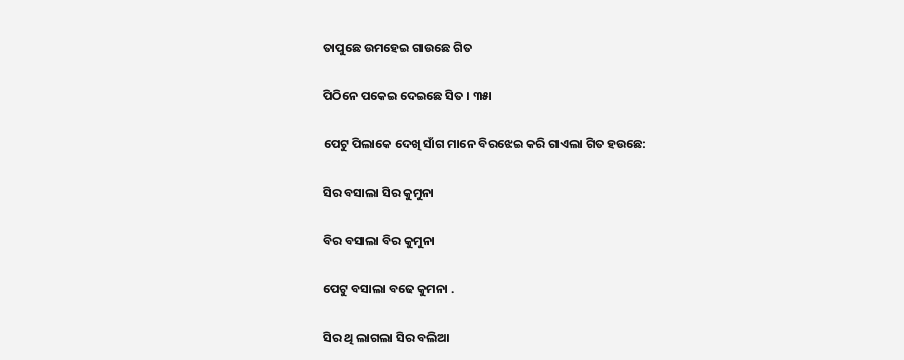ତାପୁଛେ ଉମହେଇ ଗାଉଛେ ଗିତ

ପିଠିନେ ପକେଇ ଦେଇଛେ ସିତ । ୩୫ା

ପେଟୁ ପିଲାକେ ଦେଖି ସାଁଗ ମାନେ ବିରଝେଇ କରି ଗାଏଲା ଗିତ ହଉଛେ:

ସିର ବସାଲା ସିର କୁମୁନା

ବିର ବସାଲା ବିର କୁମୁନା

ପେଟୁ ବସାଲା ବଢେ କୁମନା .

ସିର ଥି ଲାଗଲା ସିର ବଲିଆ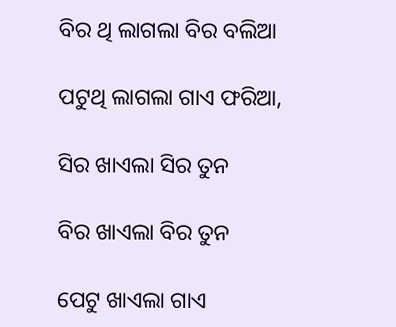ବିର ଥି ଲାଗଲା ବିର ବଲିଆ

ପଟୁଥି ଲାଗଲା ଗାଏ ଫରିଆ,

ସିର ଖାଏଲା ସିର ତୁନ

ବିର ଖାଏଲା ବିର ତୁନ

ପେଟୁ ଖାଏଲା ଗାଏ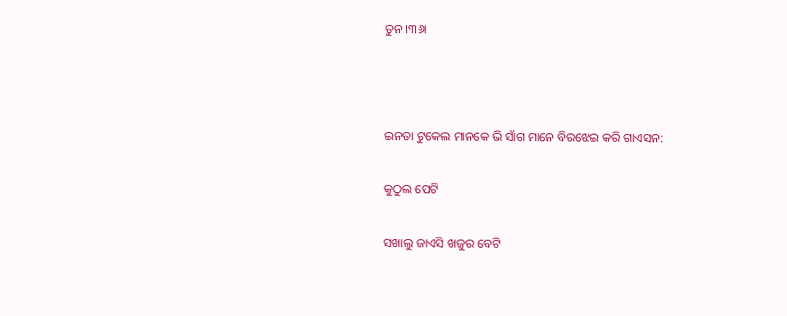ତୁନ ।୩୬ା



ଇନତା ଟୁକେଲ ମାନକେ ଭି ସାଁଗ ମାନେ ବିରଝେଇ କରି ଗାଏସନ:

କୁଠୁଲ ପେଟି

ସଖାଲୁ ଜାଏସି ଖଜୁର ବେଟି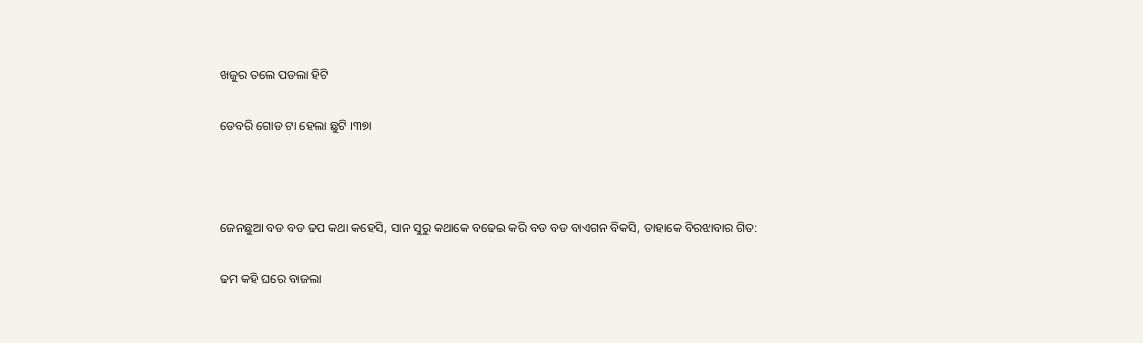ଖଜୁର ତଲେ ପଡଲା ହିଟି

ଡେବରି ଗୋଡ ଟା ହେଲା ଛୁଟି ।୩୭ା



ଜେନଛୁଆ ବଡ ବଡ ଢପ କଥା କହେସି, ସାନ ସୁରୁ କଥାକେ ବଢେଇ କରି ବଡ ବଡ ବାଏଗନ ବିକସି, ତାହାକେ ବିରଝାବାର ଗିତ:

ଢମ କହି ଘରେ ବାଜଲା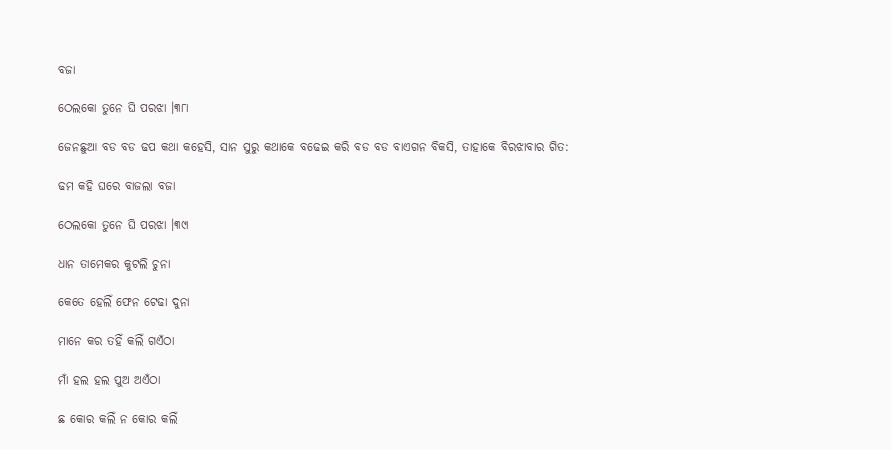ବଜା

ଠେଲକୋ ତୁନେ ଘି ପରଝା ।୩୮ା

ଜେନଛୁଆ ବଡ ବଡ ଢପ କଥା କହେସି, ସାନ ସୁରୁ କଥାକେ ବଢେଇ କରି ବଡ ବଡ ବାଏଗନ ବିକସି, ତାହାକେ ବିରଝାବାର ଗିତ:

ଢମ କହି ଘରେ ବାଜଲା ବଜା

ଠେଲକୋ ତୁନେ ଘି ପରଝା ।୩୯ା

ଧାନ ତାମେକର କୁଟଲି ଚୁନା

କେତେ ହେଲିଁ ଫେନ ଟେଢା ଦୁନା

ମାନେ କର ତହିଁ କଲିଁ ଗଏଁଠା

ମାଁ ହଲ ହଲ ପୁଅ ଅଏଁଠା

ଛ କୋର କଲିଁ ନ କୋର କଲିଁ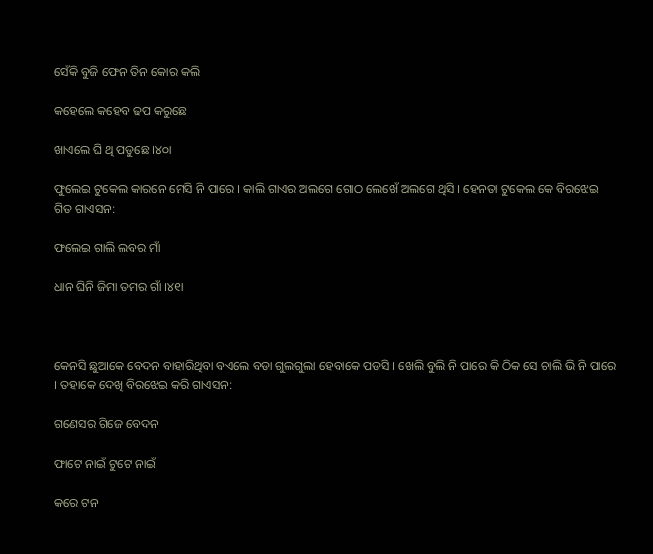ସେଁକି ବୁଜି ଫେନ ତିନ କୋର କଲି

କହେଲେ କହେବ ଢପ କରୁଛେ

ଖାଏଲେ ଘି ଥି ପଡୁଛେ ।୪୦ା

ଫୁଲେଇ ଟୁକେଲ କାରନେ ମେସି ନି ପାରେ । କାଲି ଗାଏର ଅଲଗେ ଗୋଠ ଲେଖେଁ ଅଲଗେ ଥିସି । ହେନତା ଟୁକେଲ କେ ବିରଝେଇ ଗିତ ଗାଏସନ:

ଫଲେଇ ଗାଲି ଲବର ମାଁ

ଧାନ ଘିନି ଜିମା ତମର ଗାଁ ।୪୧ା



କେନସି ଛୁଆକେ ବେଦନ ବାହାରିଥିବା ବଏଲେ ବଡା ଗୁଲଗୁଲା ହେବାକେ ପଡସି । ଖେଲି ବୁଲି ନି ପାରେ କି ଠିକ ସେ ଚାଲି ଭି ନି ପାରେ । ତହାକେ ଦେଖି ବିରଝେଇ କରି ଗାଏସନ:

ଗଣେସର ଗିଜେ ବେଦନ

ଫାଟେ ନାଇଁ ଟୁଟେ ନାଇଁ

କରେ ଟନ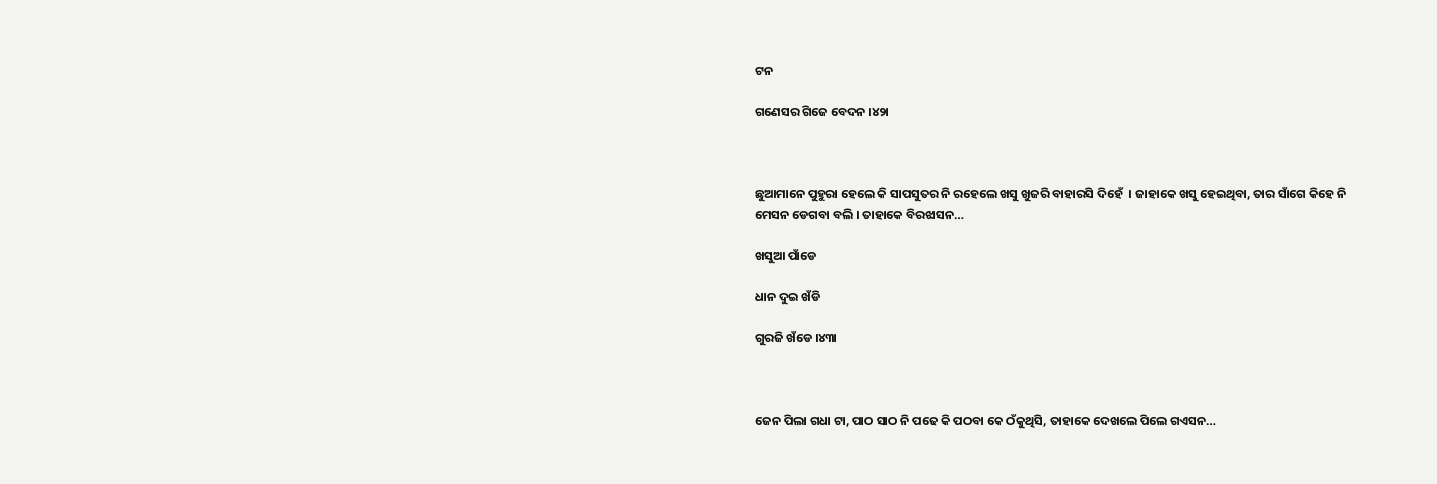ଟନ

ଗଣେସର ଗିଜେ ବେଦନ ।୪୨ା



ଛୁଆମାନେ ପୁହୁରା ହେଲେ କି ସାପସୁତର ନି ରହେଲେ ଖସୁ ଖୁଜରି ବାହାରସି ଦିହେଁ  । ଜାହାକେ ଖସୁ ହେଇଥିବା, ତାର ସାଁଗେ କିହେ ନି ମେସନ ଡେଗବା ବଲି । ତାହାକେ ବିରଝାସନ…

ଖସୁଆ ପାଁଡେ

ଧାନ ଦୁଇ ଖଁଡି

ଗୁରଜି ଖଁଡେ ।୪୩ା



ଜେନ ପିଲା ଗଧା ଟା, ପାଠ ସାଠ ନି ପଢେ କି ପଠବା କେ ଠଁକୁଥିସି, ତାହାକେ ଦେଖଲେ ପିଲେ ଗଏସନ…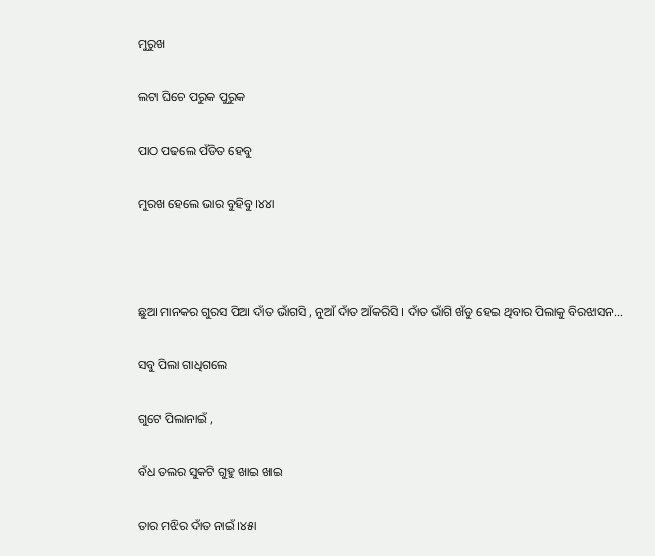ମୁରୁଖ

ଲଟା ଘିଚେ ପରୁକ ପୁରୁକ

ପାଠ ପଢଲେ ପଁଡିତ ହେବୁ

ମୁରଖ ହେଲେ ଭାର ବୁହିବୁ ।୪୪ା



ଛୁଆ ମାନକର ଗୁରସ ପିଆ ଦାଁତ ଭାଁଗସି , ନୁଆଁ ଦାଁତ ଆଁକରିସି । ଦାଁତ ଭାଁଗି ଖଁଡୁ ହେଇ ଥିବାର ପିଲାକୁ ବିରଝାସନ…

ସବୁ ପିଲା ଗାଧିଗଲେ

ଗୁଟେ ପିଲାନାଇଁ ,

ବଁଧ ତଲର ସୁକଟି ଗୁହୁ ଖାଇ ଖାଇ

ତାର ମଝିର ଦାଁତ ନାଇଁ ।୪୫ା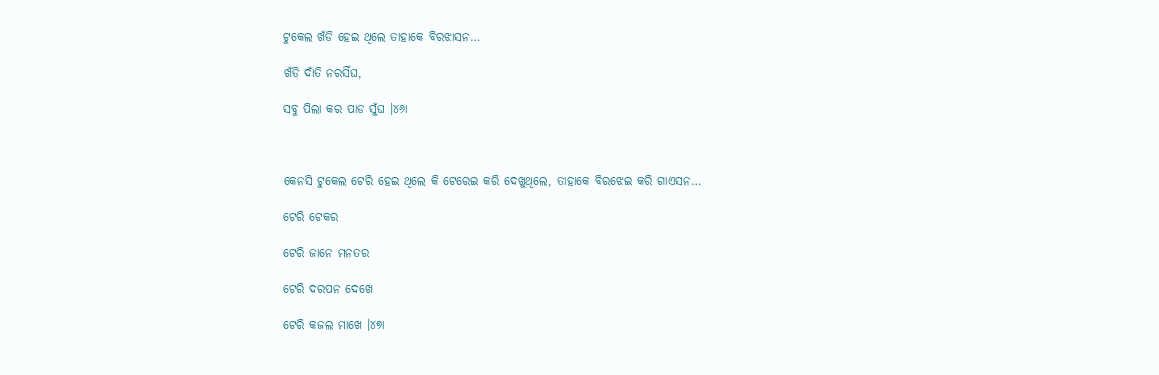ଟୁକେଲ ଖଁଡି ହେଇ ଥିଲେ ତାହାକେ ବିରଝାସନ…

ଖଁଡି ଦାଁତି ନରସିଁଘ,

ସବୁ ପିଲା କର ପାଡ ସୁଁଘ ।୪୬ା



କେନସି ଟୁକେଲ ଟେରି ହେଇ ଥିଲେ କି ଟେରେଇ କରି ଦେଖୁଥିଲେ, ତାହାକେ ବିରଝେଇ କରି ଗାଏସନ…

ଟେରି ଟେକର

ଟେରି ଜାନେ ମନତର

ଟେରି ଦରପନ ଦେଖେ

ଟେରି କଜଲ ମାଖେ ।୪୭ା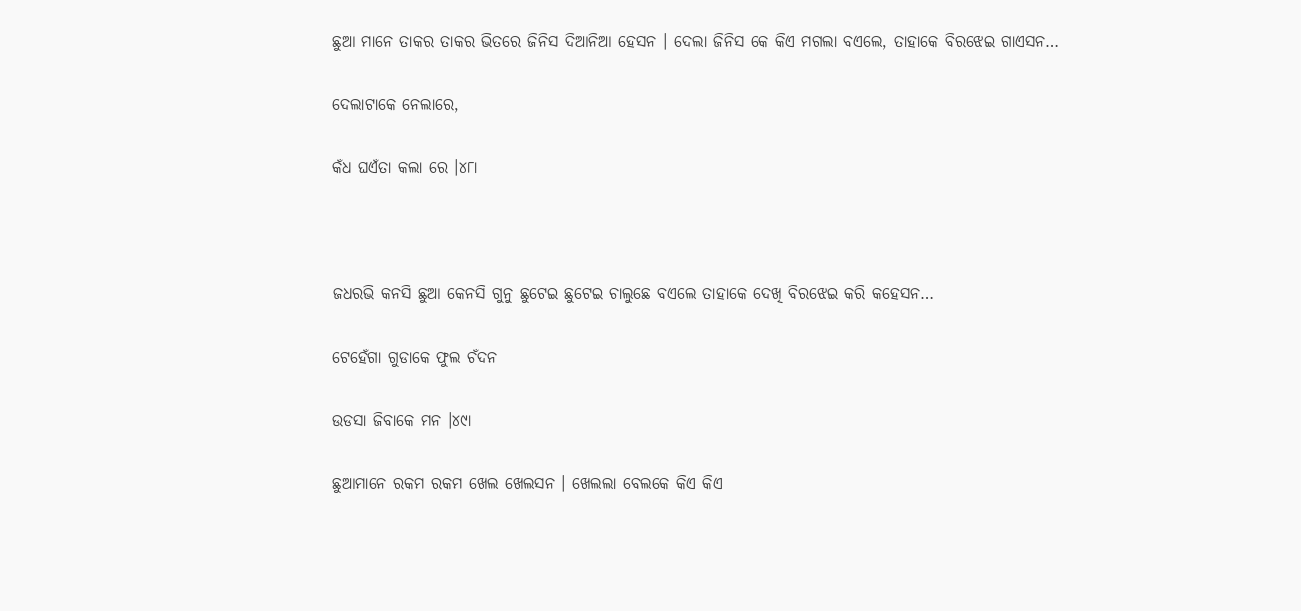ଛୁଆ ମାନେ ତାକର ତାକର ଭିତରେ ଜିନିସ ଦିଆନିଆ ହେସନ । ଦେଲା ଜିନିସ କେ କିଏ ମଗଲା ବଏଲେ, ତାହାକେ ବିରଝେଇ ଗାଏସନ…

ଦେଲାଟାକେ ନେଲାରେ,

କଁଧ ଘଏଁତା କଲା ରେ ।୪୮ା



ଜଧରଭି କନସି ଛୁଆ କେନସି ଗୁନୁ ଛୁଟେଇ ଛୁଟେଇ ଚାଲୁଛେ ବଏଲେ ତାହାକେ ଦେଖି ବିରଝେଇ କରି କହେସନ…

ଟେହେଁଗା ଗୁଡାକେ ଫୁଲ ଚଁଦନ

ଉଡସା ଜିବାକେ ମନ ।୪୯ା

ଛୁଆମାନେ ରକମ ରକମ ଖେଲ ଖେଲସନ । ଖେଲଲା ବେଲକେ କିଏ କିଏ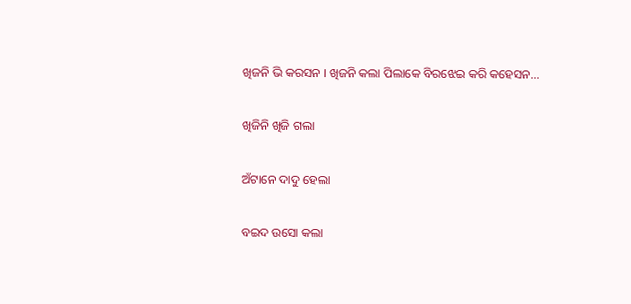ଖିଜନି ଭି କରସନ । ଖିଜନି କଲା ପିଲାକେ ବିରଝେଇ କରି କହେସନ…

ଖିଜିନି ଖିଜି ଗଲା

ଅଁଟାନେ ଦାଦୁ ହେଲା

ବଇଦ ଉସୋ କଲା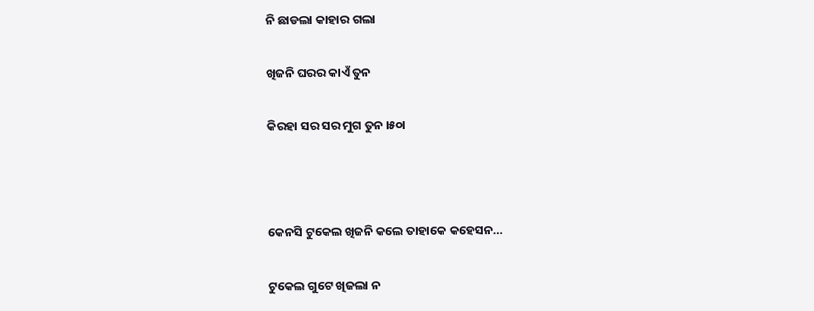ନି ଛାଡଲା କାହାର ଗଲା

ଖିଜନି ଘରର କାଏଁ ତୁନ

କିରହା ସର ସର ମୁଗ ତୁନ ।୫୦ା



କେନସି ଟୁକେଲ ଖିଜନି କଲେ ତାହାକେ କହେସନ…

ଟୁକେଲ ଗୁଟେ ଖିଜଲା ନ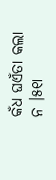କଁଧ ଘଏଁତା କଲା ନ ।୫୧ା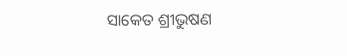ସାକେତ ଶ୍ରୀଭୁଷଣ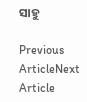ସାହୁ

Previous ArticleNext Article